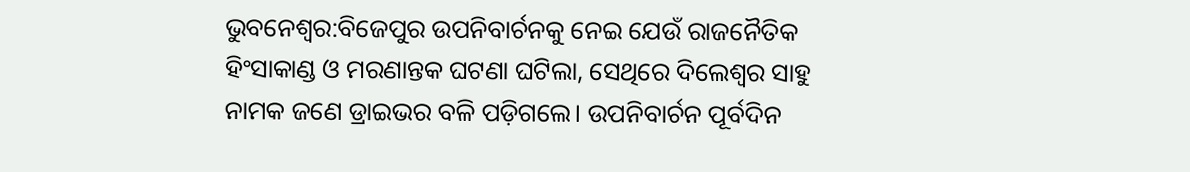ଭୁବନେଶ୍ୱର:ବିଜେପୁର ଉପନିବାର୍ଚନକୁ ନେଇ ଯେଉଁ ରାଜନୈତିକ ହିଂସାକାଣ୍ଡ ଓ ମରଣାନ୍ତକ ଘଟଣା ଘଟିଲା, ସେଥିରେ ଦିଲେଶ୍ୱର ସାହୁ ନାମକ ଜଣେ ଡ୍ରାଇଭର ବଳି ପଡ଼ିଗଲେ। ଉପନିବାର୍ଚନ ପୂର୍ବଦିନ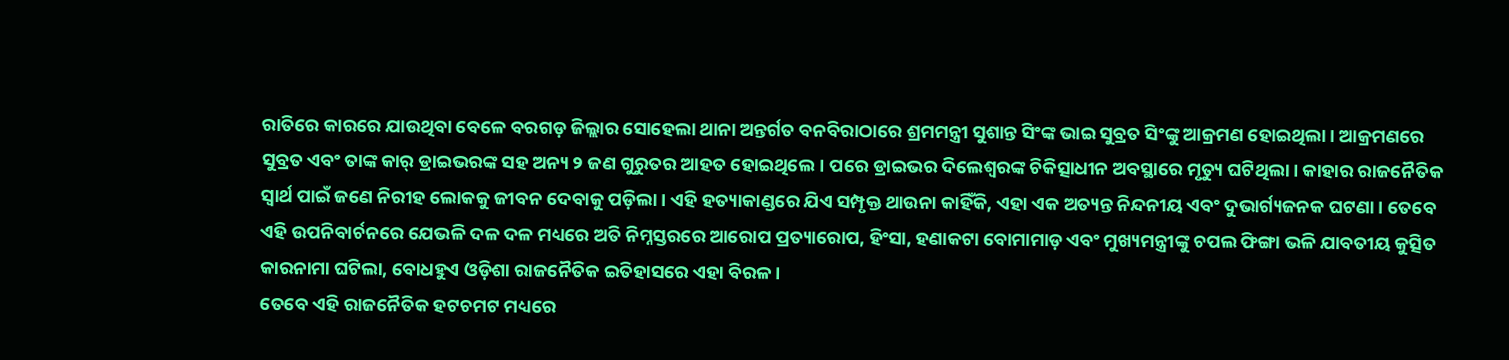ରାତିରେ କାରରେ ଯାଉଥିବା ବେଳେ ବରଗଡ଼ ଜିଲ୍ଲାର ସୋହେଲା ଥାନା ଅନ୍ତର୍ଗତ ବନବିରାଠାରେ ଶ୍ରମମନ୍ତ୍ରୀ ସୁଶାନ୍ତ ସିଂଙ୍କ ଭାଇ ସୁବ୍ରତ ସିଂଙ୍କୁ ଆକ୍ରମଣ ହୋଇଥିଲା। ଆକ୍ରମଣରେ ସୁବ୍ରତ ଏବଂ ତାଙ୍କ କାର୍ ଡ୍ରାଇଭରଙ୍କ ସହ ଅନ୍ୟ ୨ ଜଣ ଗୁରୁତର ଆହତ ହୋଇଥିଲେ। ପରେ ଡ୍ରାଇଭର ଦିଲେଶ୍ୱରଙ୍କ ଚିକିତ୍ସାଧୀନ ଅବସ୍ଥାରେ ମୃତ୍ୟୁ ଘଟିଥିଲା। କାହାର ରାଜନୈତିକ ସ୍ୱାର୍ଥ ପାଇଁ ଜଣେ ନିରୀହ ଲୋକକୁ ଜୀବନ ଦେବାକୁ ପଡ଼ିଲା। ଏହି ହତ୍ୟାକାଣ୍ଡରେ ଯିଏ ସମ୍ପୃକ୍ତ ଥାଉନା କାହିଁକି, ଏହା ଏକ ଅତ୍ୟନ୍ତ ନିନ୍ଦନୀୟ ଏବଂ ଦୁଭାର୍ଗ୍ୟଜନକ ଘଟଣା। ତେବେ ଏହି ଉପନିବାର୍ଚନରେ ଯେଭଳି ଦଳ ଦଳ ମଧ୍ୟରେ ଅତି ନିମ୍ନସ୍ତରରେ ଆରୋପ ପ୍ରତ୍ୟାରୋପ, ହିଂସା, ହଣାକଟା ବୋମାମାଡ଼ ଏବଂ ମୁଖ୍ୟମନ୍ତ୍ରୀଙ୍କୁ ଚପଲ ଫିଙ୍ଗା ଭଳି ଯାବତୀୟ କୁତ୍ସିତ କାରନାମା ଘଟିଲା, ବୋଧହୁଏ ଓଡ଼ିଶା ରାଜନୈତିକ ଇତିହାସରେ ଏହା ବିରଳ।
ତେବେ ଏହି ରାଜନୈତିକ ହଟଚମଟ ମଧ୍ୟରେ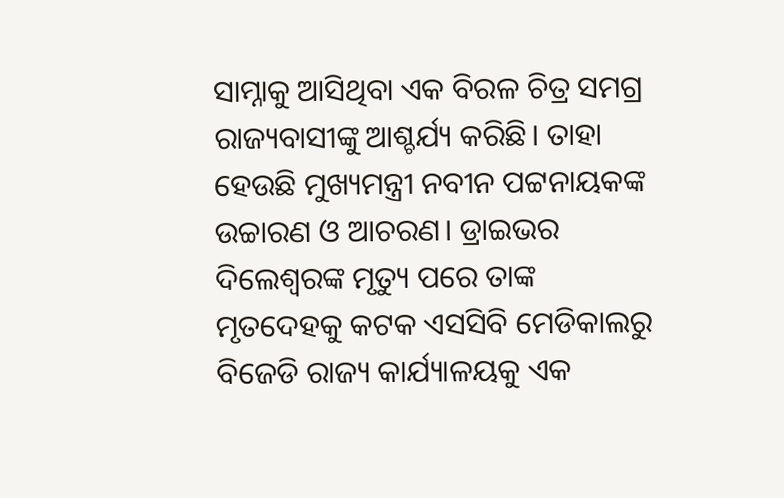ସାମ୍ନାକୁ ଆସିଥିବା ଏକ ବିରଳ ଚିତ୍ର ସମଗ୍ର ରାଜ୍ୟବାସୀଙ୍କୁ ଆଶ୍ଚର୍ଯ୍ୟ କରିଛି। ତାହା ହେଉଛି ମୁଖ୍ୟମନ୍ତ୍ରୀ ନବୀନ ପଟ୍ଟନାୟକଙ୍କ ଉଚ୍ଚାରଣ ଓ ଆଚରଣ। ଡ୍ରାଇଭର ଦିଲେଶ୍ୱରଙ୍କ ମୃତ୍ୟୁ ପରେ ତାଙ୍କ ମୃତଦେହକୁ କଟକ ଏସସିବି ମେଡିକାଲରୁ ବିଜେଡି ରାଜ୍ୟ କାର୍ଯ୍ୟାଳୟକୁ ଏକ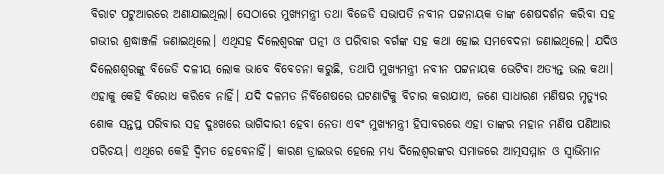ବିରାଟ ପଟୁଆରରେ ଅଣାଯାଇଥିଲା। ସେଠାରେ ମୁଖ୍ୟମନ୍ତ୍ରୀ ତଥା ବିଜେଡି ସଭାପତି ନବୀନ ପଟ୍ଟନାୟକ ତାଙ୍କ ଶେଷଦର୍ଶନ କରିବା ସହ ଗଭୀର ଶ୍ରଦ୍ଧାଞ୍ଜଳି ଜଣାଇଥିଲେ। ଏଥିସହ ଦିଲେଶ୍ୱରଙ୍କ ପତ୍ନୀ ଓ ପରିବାର ବର୍ଗଙ୍କ ସହ କଥା ହୋଇ ସମବେଦନା ଜଣାଇଥିଲେ। ଯଦିଓ ଦିଲେଶଶ୍ୱରଙ୍କୁ ବିଜେଡି ଦଳୀୟ ଲୋକ ଭାବେ ବିବେଚନା କରୁଛି, ତଥାପି ମୁଖ୍ୟମନ୍ତ୍ରୀ ନବୀନ ପଟ୍ଟନାୟକ ଭେଟିବା ଅତ୍ୟନ୍ତ ଭଲ କଥା। ଏହାକୁ କେହି ବିରୋଧ କରିବେ ନାହିଁ। ଯଦି ଦଳମତ ନିର୍ବିଶେଷରେ ଘଟଣାଟିକୁ ବିଚାର କରାଯାଏ, ଜଣେ ସାଧାରଣ ମଣିଷର ମୃତ୍ୟୁର ଶୋକ ସନ୍ତପ୍ତ ପରିବାର ସହ ଦୁଃଖରେ ଭାଗିଦାରୀ ହେବା ନେତା ଏବଂ ମୁଖ୍ୟମନ୍ତ୍ରୀ ହିସାବରରେ ଏହା ତାଙ୍କର ମହାନ ମଣିଷ ପଣିଆର ପରିଚୟ। ଏଥିରେ କେହି ଦ୍ୱିମତ ହେବେନାହିଁ। କାରଣ ଡ୍ରାଇଭର ହେଲେ ମଧ୍ୟ ଦିଲେଶ୍ୱରଙ୍କର ସମାଜରେ ଆତ୍ମସମ୍ମାନ ଓ ସ୍ୱାଭିମାନ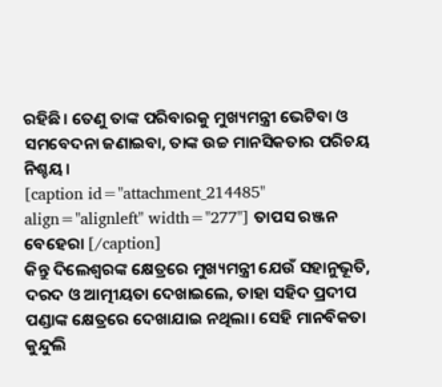ରହିଛି। ତେଣୁ ତାଙ୍କ ପରିବାରକୁ ମୁଖ୍ୟମନ୍ତ୍ରୀ ଭେଟିବା ଓ ସମବେଦନା ଜଣାଇବା, ତାଙ୍କ ଉଚ୍ଚ ମାନସିକତାର ପରିଚୟ ନିଶ୍ଚୟ।
[caption id="attachment_214485" align="alignleft" width="277"] ତାପସ ରଞ୍ଜନ ବେହେରା [/caption]
କିନ୍ତୁ ଦିଲେଶ୍ୱରଙ୍କ କ୍ଷେତ୍ରରେ ମୁଖ୍ୟମନ୍ତ୍ରୀ ଯେଉଁ ସହାନୁଭୂତି, ଦରଦ ଓ ଆତ୍ମୀୟତା ଦେଖାଇଲେ, ତାହା ସହିଦ ପ୍ରଦୀପ ପଣ୍ଡାଙ୍କ କ୍ଷେତ୍ରରେ ଦେଖାଯାଇ ନଥିଲା। ସେହି ମାନବିକତା କୁନ୍ଦୁଲି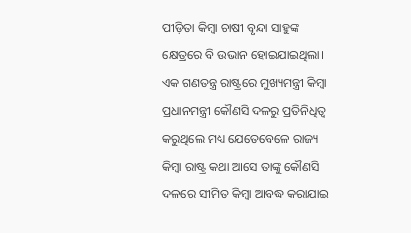ପୀଡ଼ିତା କିମ୍ବା ଚାଷୀ ବୃନ୍ଦା ସାହୁଙ୍କ କ୍ଷେତ୍ରରେ ବି ଉଭାନ ହୋଇଯାଇଥିଲା। ଏକ ଗଣତନ୍ତ୍ର ରାଷ୍ଟ୍ରରେ ମୁଖ୍ୟମନ୍ତ୍ରୀ କିମ୍ୱା ପ୍ରଧାନମନ୍ତ୍ରୀ କୌଣସି ଦଳରୁ ପ୍ରତିନିଧିତ୍ୱ କରୁଥିଲେ ମଧ୍ୟ ଯେତେବେଳେ ରାଜ୍ୟ କିମ୍ୱା ରାଷ୍ଟ୍ର କଥା ଆସେ ତାଙ୍କୁ କୌଣସି ଦଳରେ ସୀମିତ କିମ୍ୱା ଆବଦ୍ଧ କରାଯାଇ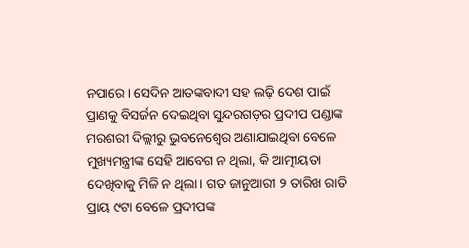ନପାରେ। ସେଦିନ ଆତଙ୍କବାଦୀ ସହ ଲଢ଼ି ଦେଶ ପାଇଁ ପ୍ରାଣକୁ ବିସର୍ଜନ ଦେଇଥିବା ସୁନ୍ଦରଗଡ଼ର ପ୍ରଦୀପ ପଣ୍ଡାଙ୍କ ମରଶରୀ ଦିଲ୍ଲୀରୁ ଭୁବନେଶ୍ୱେର ଅଣାଯାଇଥିବା ବେଳେ ମୁଖ୍ୟମନ୍ତ୍ରୀଙ୍କ ସେହି ଆବେଗ ନ ଥିଲା, କି ଆତ୍ମୀୟତା ଦେଖିବାକୁ ମିଳି ନ ଥିଲା। ଗତ ଜାନୁଆରୀ ୨ ତାରିଖ ରାତି ପ୍ରାୟ ୯ଟା ବେଳେ ପ୍ରଦୀପଙ୍କ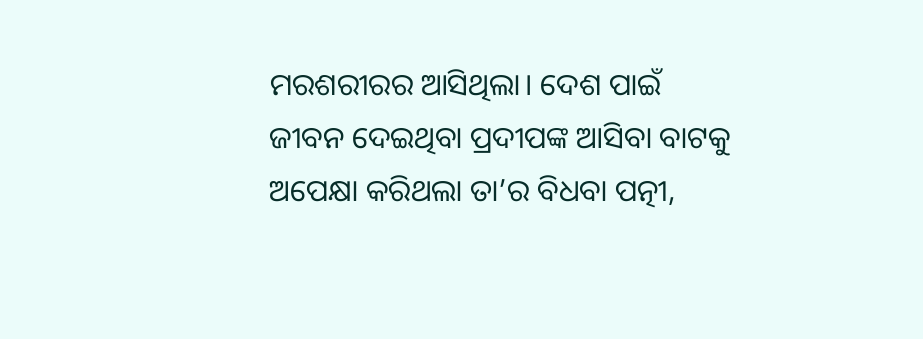ମରଶରୀରର ଆସିଥିଲା। ଦେଶ ପାଇଁ ଜୀବନ ଦେଇଥିବା ପ୍ରଦୀପଙ୍କ ଆସିବା ବାଟକୁ ଅପେକ୍ଷା କରିଥଲା ତା’ର ବିଧବା ପତ୍ନୀ,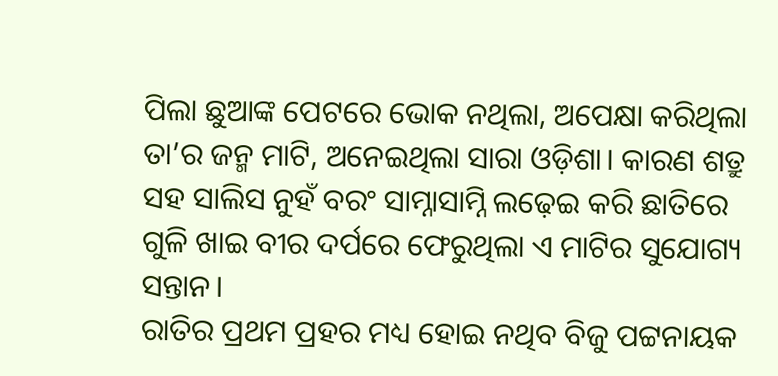ପିଲା ଛୁଆଙ୍କ ପେଟରେ ଭୋକ ନଥିଲା, ଅପେକ୍ଷା କରିଥିଲା ତା’ର ଜନ୍ମ ମାଟି, ଅନେଇଥିଲା ସାରା ଓଡ଼ିଶା। କାରଣ ଶତ୍ରୁ ସହ ସାଲିସ ନୁହଁ ବରଂ ସାମ୍ନାସାମ୍ନି ଲଢ଼େଇ କରି ଛାତିରେ ଗୁଳି ଖାଇ ବୀର ଦର୍ପରେ ଫେରୁଥିଲା ଏ ମାଟିର ସୁଯୋଗ୍ୟ ସନ୍ତାନ।
ରାତିର ପ୍ରଥମ ପ୍ରହର ମଧ୍ୟ ହୋଇ ନଥିବ ବିଜୁ ପଟ୍ଟନାୟକ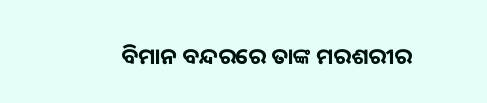ବିମାନ ବନ୍ଦରରେ ତାଙ୍କ ମରଶରୀର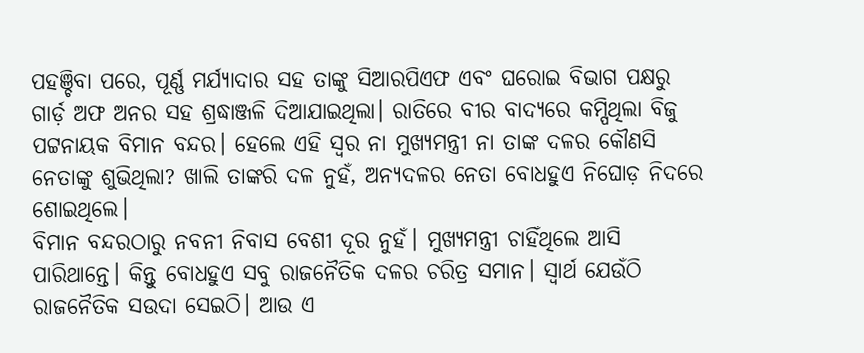ପହଞ୍ଚିବା ପରେ, ପୂର୍ଣ୍ଣ ମର୍ଯ୍ୟାଦାର ସହ ତାଙ୍କୁ ସିଆରପିଏଫ ଏବଂ ଘରୋଇ ବିଭାଗ ପକ୍ଷରୁ ଗାର୍ଡ଼ ଅଫ ଅନର ସହ ଶ୍ରଦ୍ଧାଞ୍ଜଳି ଦିଆଯାଇଥିଲା। ରାତିରେ ବୀର ବାଦ୍ୟରେ କମ୍ପିଥିଲା ବିଜୁ ପଟ୍ଟନାୟକ ବିମାନ ବନ୍ଦର। ହେଲେ ଏହି ସ୍ୱର ନା ମୁଖ୍ୟମନ୍ତ୍ରୀ ନା ତାଙ୍କ ଦଳର କୌଣସି ନେତାଙ୍କୁ ଶୁଭିଥିଲା? ଖାଲି ତାଙ୍କରି ଦଳ ନୁହଁ, ଅନ୍ୟଦଳର ନେତା ବୋଧହୁଏ ନିଘୋଡ଼ ନିଦରେ ଶୋଇଥିଲେ।
ବିମାନ ବନ୍ଦରଠାରୁ ନବନୀ ନିବାସ ବେଶୀ ଦୂର ନୁହଁ। ମୁଖ୍ୟମନ୍ତ୍ରୀ ଚାହିଁଥିଲେ ଆସି ପାରିଥାନ୍ତେ। କିନ୍ତୁ ବୋଧହୁଏ ସବୁ ରାଜନୈତିକ ଦଳର ଚରିତ୍ର ସମାନ। ସ୍ୱାର୍ଥ ଯେଉଁଠି ରାଜନୈତିକ ସଉଦା ସେଇଠି। ଆଉ ଏ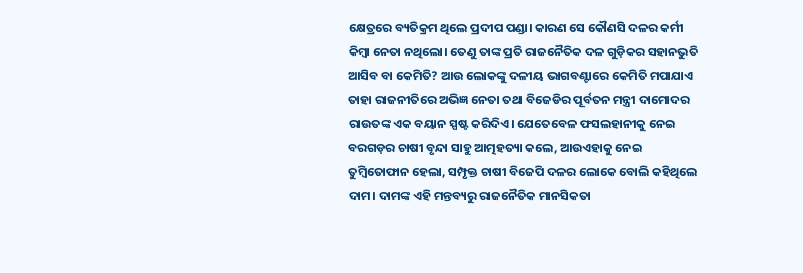କ୍ଷେତ୍ରରେ ବ୍ୟତିକ୍ରମ ଥିଲେ ପ୍ରଦୀପ ପଣ୍ଡା। କାରଣ ସେ କୌଣସି ଦଳର କର୍ମୀ କିମ୍ବା ନେତା ନଥିଲୋ। ତେଣୁ ତାଙ୍କ ପ୍ରତି ରାଜନୈତିକ ଦଳ ଗୁଡ଼ିକର ସହାନଭୁତି ଆସିବ ବା କେମିତି? ଆଉ ଲୋକଙ୍କୁ ଦଳୀୟ ଭାଗବଣ୍ଟାରେ କେମିତି ମପାଯାଏ ତାହା ରାଜନୀତିରେ ଅଭିଜ୍ଞ ନେତା ତଥା ବିଜେଡିର ପୂର୍ବତନ ମନ୍ତ୍ରୀ ଦାମୋଦର ରାଉତଙ୍କ ଏକ ବୟାନ ସ୍ପଷ୍ଟ କରିଦିଏ। ଯେତେବେଳ ଫସଲହାନୀକୁ ନେଇ ବରଗଡ଼ର ଚାଷୀ ବୃନ୍ଦା ସାହୁ ଆତ୍ମହତ୍ୟା କଲେ, ଆଉଏହାକୁ ନେଇ ତୁମ୍ବିତୋଫାନ ହେଲା, ସମ୍ପୃକ୍ତ ଚାଷୀ ବିଜେପି ଦଳର ଲୋକେ ବୋଲି କହିଥିଲେ ଦାମ। ଦାମଙ୍କ ଏହି ମନ୍ତବ୍ୟରୁ ରାଜନୈତିକ ମାନସିକତା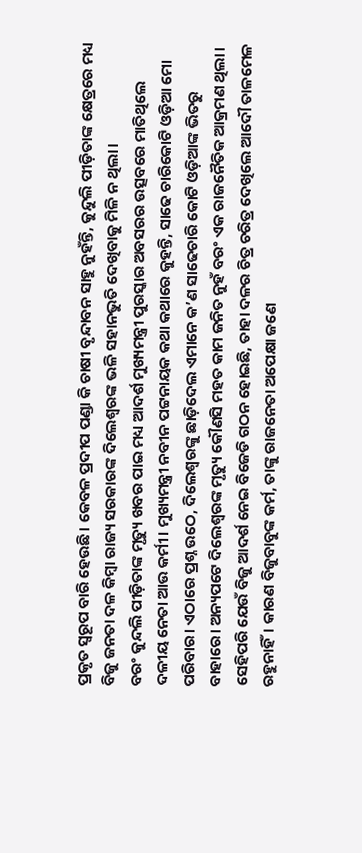ପ୍ରକୃତ ସ୍ୱରୂପ ବାରି ହେଉଛି। କେବଳ ପ୍ରଦୀପ ପଣ୍ଡା କି ଚାଷୀ ବୃନ୍ଦାବନ ସାହୁ ନୁହଁନ୍ତି, କୁନ୍ଦୁଲି ପୀଡ଼ିତାଙ୍କ କ୍ଷେତ୍ରରେ ମଧ୍ୟ ବିଜୁ ଜନତା ଦଳ କିମ୍ବା ରାଜ୍ୟ ସରକାରଙ୍କ ଦିଲେଶ୍ୱରଙ୍କ ଭଳି ସହାନଭୁତି ଦେଖିବାକୁ ମିଳି ନ ଥିଲା।
ବରଂ କୁନ୍ଦଲି ପୀଡ଼ିତାଙ୍କ ମୃତ୍ୟୁ ଖବର ପାଇ ମଧ୍ୟ ଆଦର୍ଶ ମୁଖ୍ୟମନ୍ତ୍ରୀ ପୁରସ୍କାର ଅବସରର ଉତ୍ସବରେ ମାତିଥିଲେ ଦଳୀୟ ନେତା ଆଉ କର୍ମୀ। ମୁଖ୍ୟମନ୍ତ୍ରୀ ନବୀନ ପଟ୍ଟନାୟକ କଥା କଥାରେ କୁହନ୍ତି, ସାଢେ ଚାରିକୋଟି ଓଡ଼ିଆ ମୋ ପରିବାର। ଏଠାରେ ପ୍ରଶ୍ନ ଉଠେ, ଦିଲେଶ୍ୱରଙ୍କୁ ଛାଡ଼ିଦେଲ ଏମାନେ କ’ଣ ସାଢେଚାରି କୋଟି ଓଡ଼ିଆଙ୍କ ଭିତରୁ ବାହାରେ। ଅନ୍ୟପଟେ ଦିଲେଶ୍ୱରଙ୍କ ମୃତ୍ୟୁ କୌଣସି ମହତ କାମ ଜନିତ ନୁହଁ ବରଂ ଏକ ରାଜନୈତିକ ଆକ୍ରମଣ ଥିଲା।
ସେହିପରି ଯେଉଁ ବିଜୁ ଆଦର୍ଶ ନେଇ ବିଜେଡି ଗଠନ ହୋଇଛି, ତାହା ଦଳର ଚିତ୍ର ଚରିତ୍ର ଦେଖିଲେ ଆଦୌ ତାଳମେଳ ରହୁନାହିଁ। କାରଣ ବିଜୁବାବୁଙ୍କ କର୍ମ, ତାଙ୍କୁ ରାଜନେତା ଅପେକ୍ଷା ଜଣେ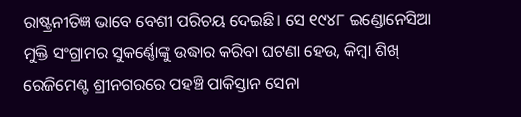ରାଷ୍ଟ୍ରନୀତିଜ୍ଞ ଭାବେ ବେଶୀ ପରିଚୟ ଦେଇଛି। ସେ ୧୯୪୮ ଇଣ୍ଡୋନେସିଆ ମୁକ୍ତି ସଂଗ୍ରାମର ସୁକର୍ଣ୍ଣୋଙ୍କୁ ଉଦ୍ଧାର କରିବା ଘଟଣା ହେଉ, କିମ୍ବା ଶିଖ୍ ରେଜିମେଣ୍ଟ ଶ୍ରୀନଗରରେ ପହଞ୍ଚି ପାକିସ୍ତାନ ସେନା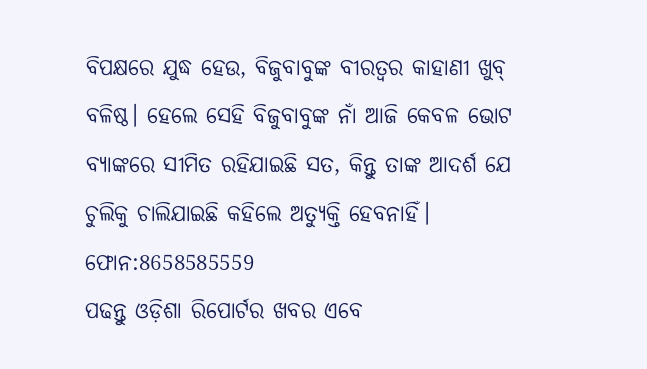ବିପକ୍ଷରେ ଯୁଦ୍ଧ ହେଉ, ବିଜୁବାବୁଙ୍କ ବୀରତ୍ୱର କାହାଣୀ ଖୁବ୍ ବଳିଷ୍ଠ। ହେଲେ ସେହି ବିଜୁବାବୁଙ୍କ ନାଁ ଆଜି କେବଳ ଭୋଟ ବ୍ୟାଙ୍କରେ ସୀମିତ ରହିଯାଇଛି ସତ, କିନ୍ତୁ ତାଙ୍କ ଆଦର୍ଶ ଯେ ଚୁଲିକୁ ଚାଲିଯାଇଛି କହିଲେ ଅତ୍ୟୁକ୍ତି ହେବନାହିଁ।
ଫୋନ:8658585559
ପଢନ୍ତୁ ଓଡ଼ିଶା ରିପୋର୍ଟର ଖବର ଏବେ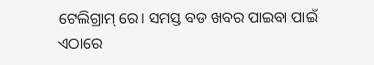ଟେଲିଗ୍ରାମ୍ ରେ। ସମସ୍ତ ବଡ ଖବର ପାଇବା ପାଇଁ ଏଠାରେ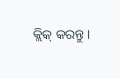କ୍ଲିକ୍ କରନ୍ତୁ।